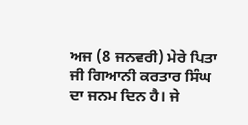ਅਜ (8 ਜਨਵਰੀ) ਮੇਰੇ ਪਿਤਾ ਜੀ ਗਿਆਨੀ ਕਰਤਾਰ ਸਿੰਘ ਦਾ ਜਨਮ ਦਿਨ ਹੈ। ਜੇ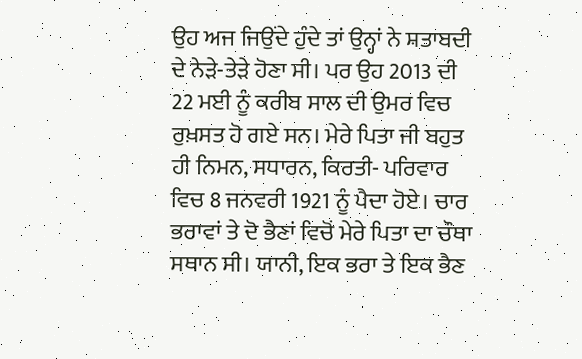ਉਹ ਅਜ ਜਿਉਂਦੇ ਹੁੰਦੇ ਤਾਂ ਉਨ੍ਹਾਂ ਨੇ ਸ਼ਤਾਬਦੀ ਦੇ ਨੇੜੇ-ਤੇੜੇ ਹੋਣਾ ਸੀ। ਪਰ ਉਹ 2013 ਦੀ 22 ਮਈ ਨੂੰ ਕਰੀਬ ਸਾਲ ਦੀ ਉਮਰ ਵਿਚ ਰੁਖ਼ਸਤ ਹੋ ਗਏ ਸਨ। ਮੇਰੇ ਪਿਤਾ ਜੀ ਬਹੁਤ ਹੀ ਨਿਮਨ, ਸਧਾਰਨ, ਕਿਰਤੀ- ਪਰਿਵਾਰ ਵਿਚ 8 ਜਨਵਰੀ 1921 ਨੂੰ ਪੈਦਾ ਹੋਏ। ਚਾਰ ਭਰਾਵਾਂ ਤੇ ਦੋ ਭੈਣਾਂ ਵਿਚੋਂ ਮੇਰੇ ਪਿਤਾ ਦਾ ਚੌਥਾ ਸਥਾਨ ਸੀ। ਯਾਨੀ, ਇਕ ਭਰਾ ਤੇ ਇਕ ਭੈਣ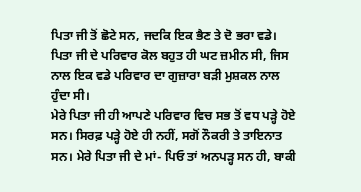ਪਿਤਾ ਜੀ ਤੋਂ ਛੋਟੇ ਸਨ, ਜਦਕਿ ਇਕ ਭੈਣ ਤੇ ਦੋ ਭਰਾ ਵਡੇ। ਪਿਤਾ ਜੀ ਦੇ ਪਰਿਵਾਰ ਕੋਲ ਬਹੁਤ ਹੀ ਘਟ ਜ਼ਮੀਨ ਸੀ, ਜਿਸ ਨਾਲ ਇਕ ਵਡੇ ਪਰਿਵਾਰ ਦਾ ਗੁਜ਼ਾਰਾ ਬੜੀ ਮੁਸ਼ਕਲ ਨਾਲ ਹੁੰਦਾ ਸੀ।
ਮੇਰੇ ਪਿਤਾ ਜੀ ਹੀ ਆਪਣੇ ਪਰਿਵਾਰ ਵਿਚ ਸਭ ਤੋਂ ਵਧ ਪੜ੍ਹੇ ਹੋਏ ਸਨ। ਸਿਰਫ਼ ਪੜ੍ਹੇ ਹੋਏ ਹੀ ਨਹੀਂ, ਸਗੋਂ ਨੌਕਰੀ ਤੇ ਤਾਇਨਾਤ ਸਨ। ਮੇਰੇ ਪਿਤਾ ਜੀ ਦੇ ਮਾਂ- ਪਿਓ ਤਾਂ ਅਨਪੜ੍ਹ ਸਨ ਹੀ, ਬਾਕੀ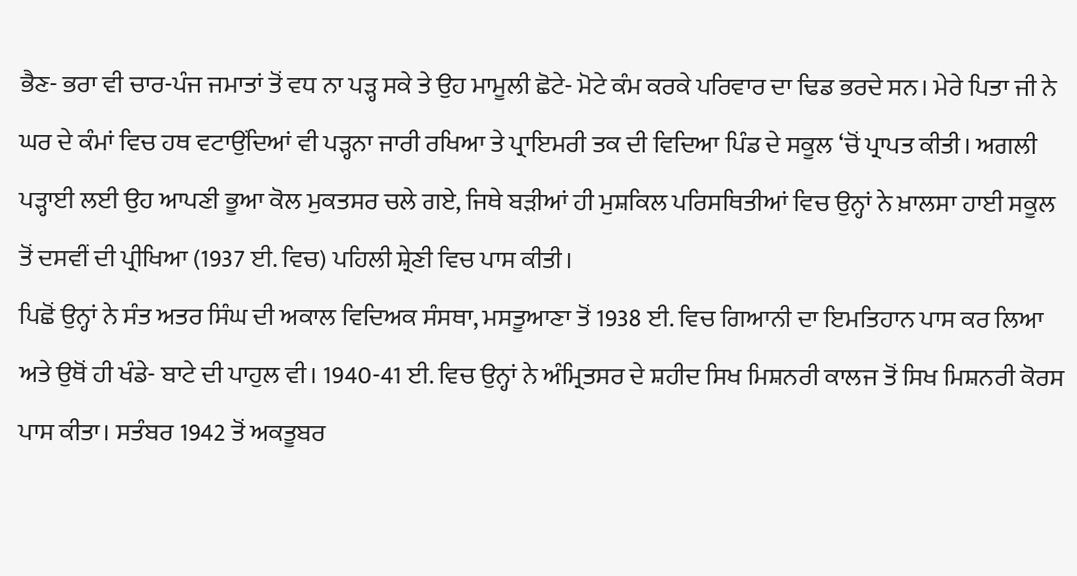ਭੈਣ- ਭਰਾ ਵੀ ਚਾਰ-ਪੰਜ ਜਮਾਤਾਂ ਤੋਂ ਵਧ ਨਾ ਪੜ੍ਹ ਸਕੇ ਤੇ ਉਹ ਮਾਮੂਲੀ ਛੋਟੇ- ਮੋਟੇ ਕੰਮ ਕਰਕੇ ਪਰਿਵਾਰ ਦਾ ਢਿਡ ਭਰਦੇ ਸਨ। ਮੇਰੇ ਪਿਤਾ ਜੀ ਨੇ ਘਰ ਦੇ ਕੰਮਾਂ ਵਿਚ ਹਥ ਵਟਾਉਂਦਿਆਂ ਵੀ ਪੜ੍ਹਨਾ ਜਾਰੀ ਰਖਿਆ ਤੇ ਪ੍ਰਾਇਮਰੀ ਤਕ ਦੀ ਵਿਦਿਆ ਪਿੰਡ ਦੇ ਸਕੂਲ ‘ਚੋਂ ਪ੍ਰਾਪਤ ਕੀਤੀ। ਅਗਲੀ ਪੜ੍ਹਾਈ ਲਈ ਉਹ ਆਪਣੀ ਭੂਆ ਕੋਲ ਮੁਕਤਸਰ ਚਲੇ ਗਏ, ਜਿਥੇ ਬੜੀਆਂ ਹੀ ਮੁਸ਼ਕਿਲ ਪਰਿਸਥਿਤੀਆਂ ਵਿਚ ਉਨ੍ਹਾਂ ਨੇ ਖ਼ਾਲਸਾ ਹਾਈ ਸਕੂਲ ਤੋਂ ਦਸਵੀਂ ਦੀ ਪ੍ਰੀਖਿਆ (1937 ਈ. ਵਿਚ) ਪਹਿਲੀ ਸ਼੍ਰੇਣੀ ਵਿਚ ਪਾਸ ਕੀਤੀ।
ਪਿਛੋਂ ਉਨ੍ਹਾਂ ਨੇ ਸੰਤ ਅਤਰ ਸਿੰਘ ਦੀ ਅਕਾਲ ਵਿਦਿਅਕ ਸੰਸਥਾ, ਮਸਤੂਆਣਾ ਤੋਂ 1938 ਈ. ਵਿਚ ਗਿਆਨੀ ਦਾ ਇਮਤਿਹਾਨ ਪਾਸ ਕਰ ਲਿਆ ਅਤੇ ਉਥੋਂ ਹੀ ਖੰਡੇ- ਬਾਟੇ ਦੀ ਪਾਹੁਲ ਵੀ। 1940-41 ਈ. ਵਿਚ ਉਨ੍ਹਾਂ ਨੇ ਅੰਮ੍ਰਿਤਸਰ ਦੇ ਸ਼ਹੀਦ ਸਿਖ ਮਿਸ਼ਨਰੀ ਕਾਲਜ ਤੋਂ ਸਿਖ ਮਿਸ਼ਨਰੀ ਕੋਰਸ ਪਾਸ ਕੀਤਾ। ਸਤੰਬਰ 1942 ਤੋਂ ਅਕਤੂਬਰ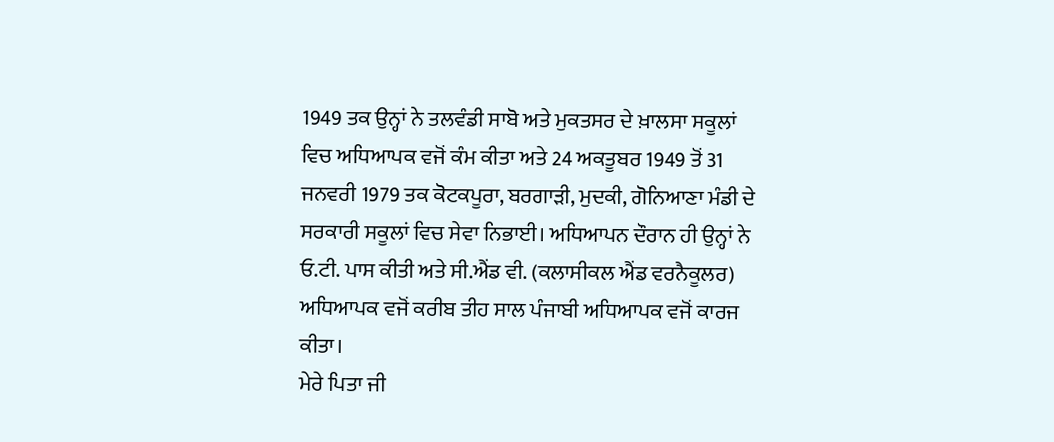1949 ਤਕ ਉਨ੍ਹਾਂ ਨੇ ਤਲਵੰਡੀ ਸਾਬੋ ਅਤੇ ਮੁਕਤਸਰ ਦੇ ਖ਼ਾਲਸਾ ਸਕੂਲਾਂ ਵਿਚ ਅਧਿਆਪਕ ਵਜੋਂ ਕੰਮ ਕੀਤਾ ਅਤੇ 24 ਅਕਤੂਬਰ 1949 ਤੋਂ 31 ਜਨਵਰੀ 1979 ਤਕ ਕੋਟਕਪੂਰਾ, ਬਰਗਾੜੀ, ਮੁਦਕੀ, ਗੋਨਿਆਣਾ ਮੰਡੀ ਦੇ ਸਰਕਾਰੀ ਸਕੂਲਾਂ ਵਿਚ ਸੇਵਾ ਨਿਭਾਈ। ਅਧਿਆਪਨ ਦੌਰਾਨ ਹੀ ਉਨ੍ਹਾਂ ਨੇ ਓ.ਟੀ. ਪਾਸ ਕੀਤੀ ਅਤੇ ਸੀ.ਐਂਡ ਵੀ. (ਕਲਾਸੀਕਲ ਐਂਡ ਵਰਨੈਕੂਲਰ) ਅਧਿਆਪਕ ਵਜੋਂ ਕਰੀਬ ਤੀਹ ਸਾਲ ਪੰਜਾਬੀ ਅਧਿਆਪਕ ਵਜੋਂ ਕਾਰਜ ਕੀਤਾ।
ਮੇਰੇ ਪਿਤਾ ਜੀ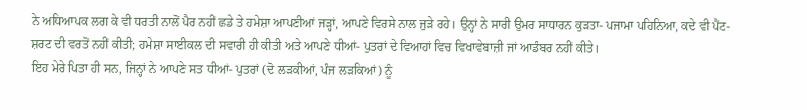ਨੇ ਅਧਿਆਪਕ ਲਗ ਕੇ ਵੀ ਧਰਤੀ ਨਾਲੋਂ ਪੈਰ ਨਹੀਂ ਛਡੇ ਤੇ ਹਮੇਸ਼ਾ ਆਪਣੀਆਂ ਜੜ੍ਹਾਂ, ਆਪਣੇ ਵਿਰਸੇ ਨਾਲ ਜੁੜੇ ਰਹੇ। ਉਨ੍ਹਾਂ ਨੇ ਸਾਰੀ ਉਮਰ ਸਾਧਾਰਨ ਕੁੜਤਾ- ਪਜਾਮਾ ਪਹਿਨਿਆ, ਕਦੇ ਵੀ ਪੈਂਟ- ਸ਼ਰਟ ਦੀ ਵਰਤੋਂ ਨਹੀਂ ਕੀਤੀ; ਹਮੇਸ਼ਾ ਸਾਈਕਲ ਦੀ ਸਵਾਰੀ ਹੀ ਕੀਤੀ ਅਤੇ ਆਪਣੇ ਧੀਆਂ- ਪੁਤਰਾਂ ਦੇ ਵਿਆਹਾਂ ਵਿਚ ਵਿਖਾਵੇਬਾਜ਼ੀ ਜਾਂ ਆਡੰਬਰ ਨਹੀਂ ਕੀਤੇ।
ਇਹ ਮੇਰੇ ਪਿਤਾ ਹੀ ਸਨ, ਜਿਨ੍ਹਾਂ ਨੇ ਆਪਣੇ ਸਤ ਧੀਆਂ- ਪੁਤਰਾਂ (ਦੋ ਲੜਕੀਆਂ, ਪੰਜ ਲੜਕਿਆਂ) ਨੂੰ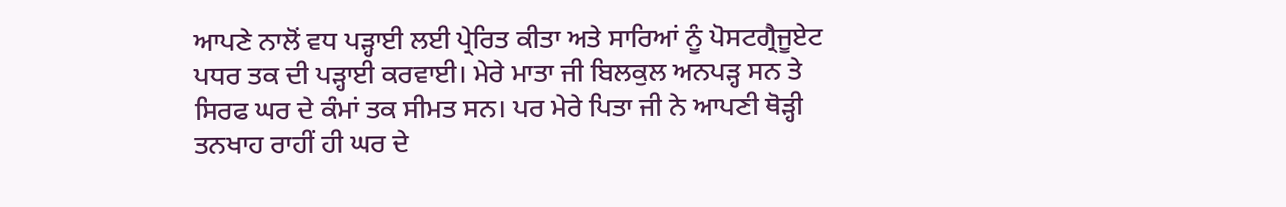ਆਪਣੇ ਨਾਲੋਂ ਵਧ ਪੜ੍ਹਾਈ ਲਈ ਪ੍ਰੇਰਿਤ ਕੀਤਾ ਅਤੇ ਸਾਰਿਆਂ ਨੂੰ ਪੋਸਟਗ੍ਰੈਜੂਏਟ ਪਧਰ ਤਕ ਦੀ ਪੜ੍ਹਾਈ ਕਰਵਾਈ। ਮੇਰੇ ਮਾਤਾ ਜੀ ਬਿਲਕੁਲ ਅਨਪੜ੍ਹ ਸਨ ਤੇ ਸਿਰਫ ਘਰ ਦੇ ਕੰਮਾਂ ਤਕ ਸੀਮਤ ਸਨ। ਪਰ ਮੇਰੇ ਪਿਤਾ ਜੀ ਨੇ ਆਪਣੀ ਥੋੜ੍ਹੀ ਤਨਖਾਹ ਰਾਹੀਂ ਹੀ ਘਰ ਦੇ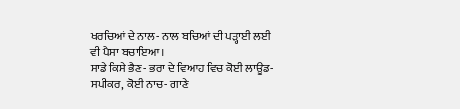ਖਰਚਿਆਂ ਦੇ ਨਾਲ- ਨਾਲ ਬਚਿਆਂ ਦੀ ਪੜ੍ਹਾਈ ਲਈ ਵੀ ਪੈਸਾ ਬਚਾਇਆ।
ਸਾਡੇ ਕਿਸੇ ਭੈਣ- ਭਰਾ ਦੇ ਵਿਆਹ ਵਿਚ ਕੋਈ ਲਾਊਡ- ਸਪੀਕਰ, ਕੋਈ ਨਾਚ- ਗਾਣੇ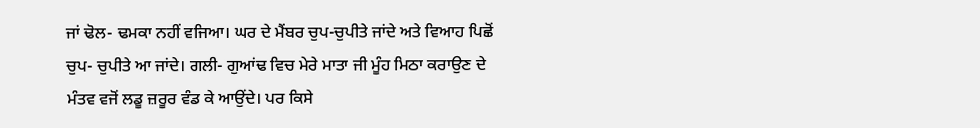ਜਾਂ ਢੋਲ- ਢਮਕਾ ਨਹੀਂ ਵਜਿਆ। ਘਰ ਦੇ ਮੈਂਬਰ ਚੁਪ-ਚੁਪੀਤੇ ਜਾਂਦੇ ਅਤੇ ਵਿਆਹ ਪਿਛੋਂ ਚੁਪ- ਚੁਪੀਤੇ ਆ ਜਾਂਦੇ। ਗਲੀ- ਗੁਆਂਢ ਵਿਚ ਮੇਰੇ ਮਾਤਾ ਜੀ ਮੂੰਹ ਮਿਠਾ ਕਰਾਉਣ ਦੇ ਮੰਤਵ ਵਜੋਂ ਲਡੂ ਜ਼ਰੂਰ ਵੰਡ ਕੇ ਆਉਂਦੇ। ਪਰ ਕਿਸੇ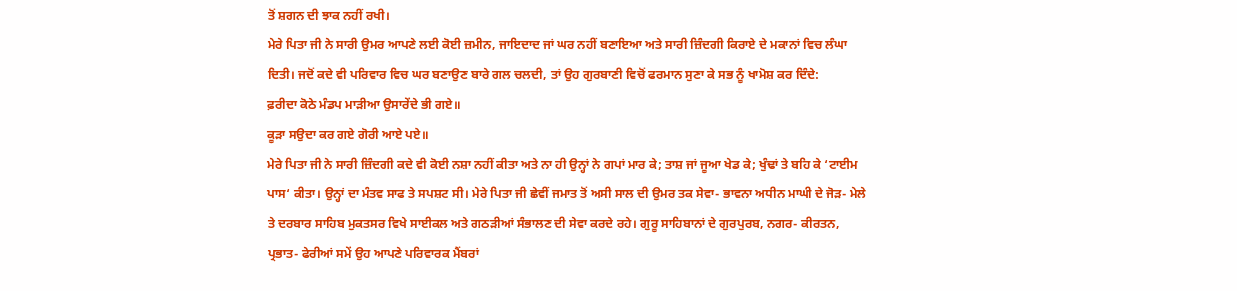ਤੋਂ ਸ਼ਗਨ ਦੀ ਝਾਕ ਨਹੀਂ ਰਖੀ।
ਮੇਰੇ ਪਿਤਾ ਜੀ ਨੇ ਸਾਰੀ ਉਮਰ ਆਪਣੇ ਲਈ ਕੋਈ ਜ਼ਮੀਨ, ਜਾਇਦਾਦ ਜਾਂ ਘਰ ਨਹੀਂ ਬਣਾਇਆ ਅਤੇ ਸਾਰੀ ਜ਼ਿੰਦਗੀ ਕਿਰਾਏ ਦੇ ਮਕਾਨਾਂ ਵਿਚ ਲੰਘਾ ਦਿਤੀ। ਜਦੋਂ ਕਦੇ ਵੀ ਪਰਿਵਾਰ ਵਿਚ ਘਰ ਬਣਾਉਣ ਬਾਰੇ ਗਲ ਚਲਦੀ, ਤਾਂ ਉਹ ਗੁਰਬਾਣੀ ਵਿਚੋਂ ਫਰਮਾਨ ਸੁਣਾ ਕੇ ਸਭ ਨੂੰ ਖਾਮੋਸ਼ ਕਰ ਦਿੰਦੇ:
ਫ਼ਰੀਦਾ ਕੋਠੇ ਮੰਡਪ ਮਾੜੀਆ ਉਸਾਰੇਂਦੇ ਭੀ ਗਏ॥
ਕੂੜਾ ਸਉਦਾ ਕਰ ਗਏ ਗੋਰੀ ਆਏ ਪਏ॥
ਮੇਰੇ ਪਿਤਾ ਜੀ ਨੇ ਸਾਰੀ ਜ਼ਿੰਦਗੀ ਕਦੇ ਵੀ ਕੋਈ ਨਸ਼ਾ ਨਹੀਂ ਕੀਤਾ ਅਤੇ ਨਾ ਹੀ ਉਨ੍ਹਾਂ ਨੇ ਗਪਾਂ ਮਾਰ ਕੇ; ਤਾਸ਼ ਜਾਂ ਜੂਆ ਖੇਡ ਕੇ; ਖੁੰਢਾਂ ਤੇ ਬਹਿ ਕੇ ‘ਟਾਈਮ ਪਾਸ‘ ਕੀਤਾ। ਉਨ੍ਹਾਂ ਦਾ ਮੰਤਵ ਸਾਫ ਤੇ ਸਪਸ਼ਟ ਸੀ। ਮੇਰੇ ਪਿਤਾ ਜੀ ਛੇਵੀਂ ਜਮਾਤ ਤੋਂ ਅਸੀ ਸਾਲ ਦੀ ਉਮਰ ਤਕ ਸੇਵਾ- ਭਾਵਨਾ ਅਧੀਨ ਮਾਘੀ ਦੇ ਜੋੜ- ਮੇਲੇ ਤੇ ਦਰਬਾਰ ਸਾਹਿਬ ਮੁਕਤਸਰ ਵਿਖੇ ਸਾਈਕਲ ਅਤੇ ਗਠੜੀਆਂ ਸੰਭਾਲਣ ਦੀ ਸੇਵਾ ਕਰਦੇ ਰਹੇ। ਗੁਰੂ ਸਾਹਿਬਾਨਾਂ ਦੇ ਗੁਰਪੁਰਬ, ਨਗਰ- ਕੀਰਤਨ, ਪ੍ਰਭਾਤ- ਫੇਰੀਆਂ ਸਮੇਂ ਉਹ ਆਪਣੇ ਪਰਿਵਾਰਕ ਮੈਂਬਰਾਂ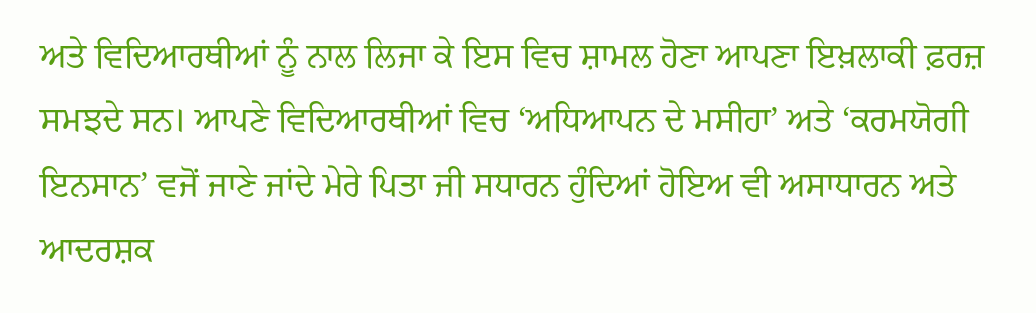ਅਤੇ ਵਿਦਿਆਰਥੀਆਂ ਨੂੰ ਨਾਲ ਲਿਜਾ ਕੇ ਇਸ ਵਿਚ ਸ਼ਾਮਲ ਹੋਣਾ ਆਪਣਾ ਇਖ਼ਲਾਕੀ ਫ਼ਰਜ਼ ਸਮਝਦੇ ਸਨ। ਆਪਣੇ ਵਿਦਿਆਰਥੀਆਂ ਵਿਚ ‘ਅਧਿਆਪਨ ਦੇ ਮਸੀਹਾ’ ਅਤੇ ‘ਕਰਮਯੋਗੀ ਇਨਸਾਨ’ ਵਜੋਂ ਜਾਣੇ ਜਾਂਦੇ ਮੇਰੇ ਪਿਤਾ ਜੀ ਸਧਾਰਨ ਹੁੰਦਿਆਂ ਹੋਇਅ ਵੀ ਅਸਾਧਾਰਨ ਅਤੇ ਆਦਰਸ਼ਕ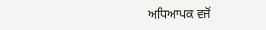ਅਧਿਆਪਕ ਵਜੋਂ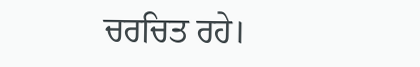ਚਰਚਿਤ ਰਹੇ।